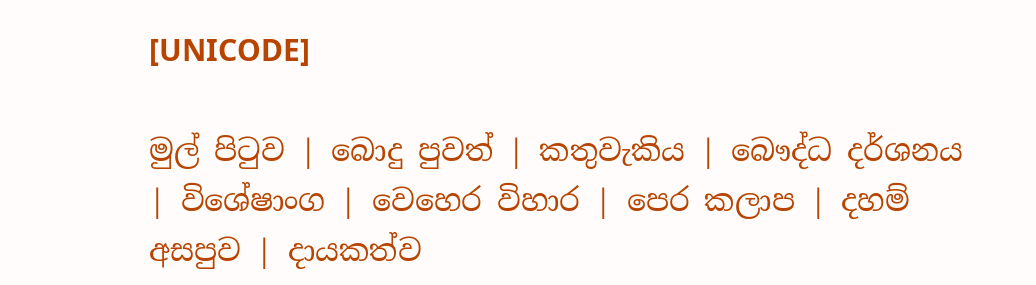[UNICODE]

මුල් පිටුව | බොදු පුවත් | කතුවැකිය | බෞද්ධ දර්ශනය | විශේෂාංග | වෙහෙර විහාර | පෙර කලාප | දහම් අසපුව | දායකත්ව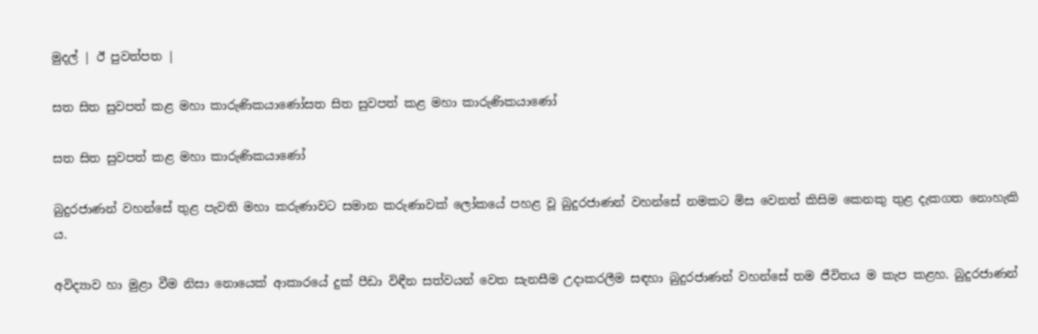මුදල් | ඊ පුවත්පත |

සත සිත සුවපත් කළ මහා කාරුණිකයාණෝසත සිත සුවපත් කළ මහා කාරුණිකයාණෝ

සත සිත සුවපත් කළ මහා කාරුණිකයාණෝ

බුදුරජාණන් වහන්සේ තුළ පැවති මහා කරුණාවට සමාන කරුණාවක් ලෝකයේ පහළ වූ බුදුරජාණන් වහන්සේ නමකට මිස වෙනත් කිසිම කෙනකු තුළ දැකගත නොහැකි ය.

අවිද්‍යාව හා මුළා වීම නිසා නොයෙක් ආකාරයේ දුක් පීඩා විඳීන සත්වයන් වෙත සැනසීම උදාකරලීම සඳහා බුදුරජාණන් වහන්සේ තම ජීවිතය ම කැප කළහ. බුදුරජාණන්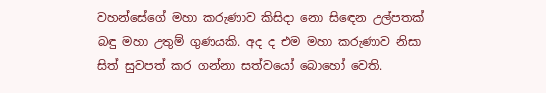වහන්සේගේ මහා කරුණාව කිසිදා නො සිඳෙන උල්පතක් බඳු මහා උතුම් ගුණයකි. අද ද එම මහා කරුණාව නිසා සිත් සුවපත් කර ගන්නා සත්වයෝ බොහෝ වෙති.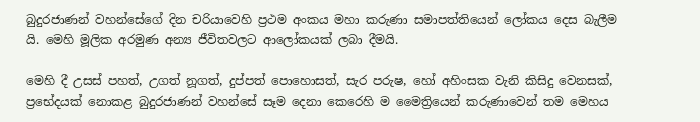බුදුරජාණන් වහන්සේගේ දින චරියාවෙහි ප්‍රථම අංකය මහා කරුණා සමාපත්තියෙන් ලෝකය දෙස බැලීම යි. මෙහි මූලික අරමුණ අන්‍ය ජීවිතවලට ආලෝකයක් ලබා දීමයි.

මෙහි දී උසස් පහත්, උගත් නූගත්, දුප්පත් පොහොසත්, සැර පරුෂ, හෝ අහිංසක වැනි කිසිදු වෙනසක්, ප්‍රභේදයක් නොකළ බුදුරජාණන් වහන්සේ සෑම දෙනා කෙරෙහි ම මෛත්‍රියෙන් කරුණාවෙන් තම මෙහය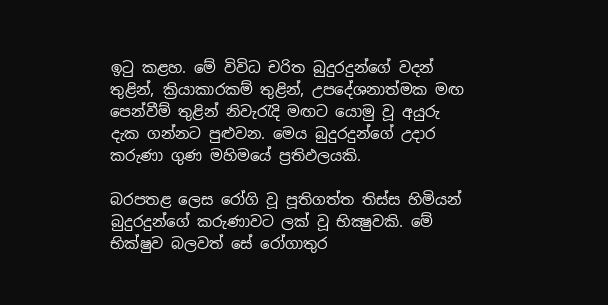ඉටු කළහ. මේ විවිධ චරිත බුදුරදුන්ගේ වදන් තුළින්, ක්‍රියාකාරකම් තුළින්, උපදේශනාත්මක මඟ පෙන්වීම් තුළින් නිවැරැදි මඟට යොමු වූ අයුරු දැක ගන්නට පුළුවන. මෙය බුදුරදුන්ගේ උදාර කරුණා ගුණ මහිමයේ ප්‍රතිඵලයකි.

බරපතළ ලෙස රෝගි වූ පූතිගත්ත තිස්ස හිමියන් බුදුරදුන්ගේ කරුණාවට ලක් වූ භික්‍ෂුවකි. මේ භික්ෂුව බලවත් සේ රෝගාතුර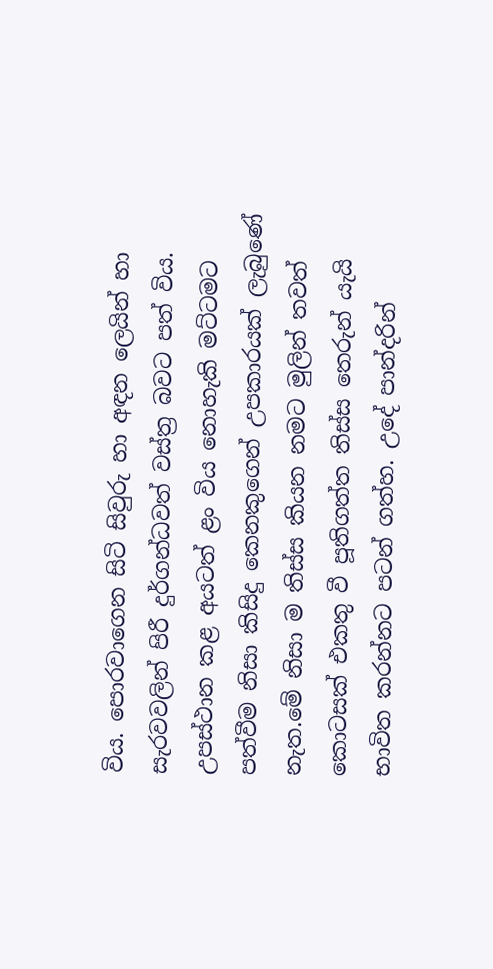විය. පොරවාගෙන සිටි සිවුරු හා අඳන ලෙයින් හා සැරවවලින් පිරී දුර්ගන්ධවත් වස්ත්‍ර බවට පත් විය. උපස්ථාන කළ අයටත් ළං විය නොහැකි මට්ටමට පත්වීම නිසා කිසිදු කෙනකුගෙන් උපකාරයක් ලැබුණේ නැත.මේ නිසා ම තිස්ස කියන නමට මුලින් තවත් කොටසක් එකතු වී පූතිගත්ත තිස්ස තෙරුන් යැයි භාවිත කරන්නට පටන් ගත්හ. උදේ පාන්දරින්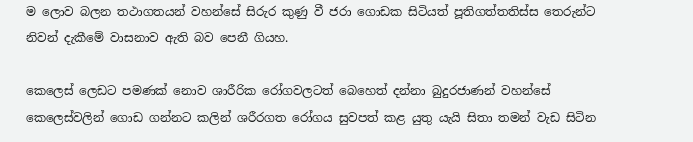ම ලොව බලන තථාගතයන් වහන්සේ සිරුර කුණු වී ජරා ගොඩක සිටියත් පූතිගත්තතිස්ස තෙරුන්ට නිවන් දැකීමේ වාසනාව ඇති බව පෙනී ගියහ.

කෙලෙස් ලෙඩට පමණක් නොව ශාරීරික රෝගවලටත් බෙහෙත් දන්නා බුදුරජාණන් වහන්සේ කෙලෙස්වලින් ගොඩ ගන්නට කලින් ශරීරගත රෝගය සුවපත් කළ යුතු යැයි සිතා තමන් වැඩ සිටින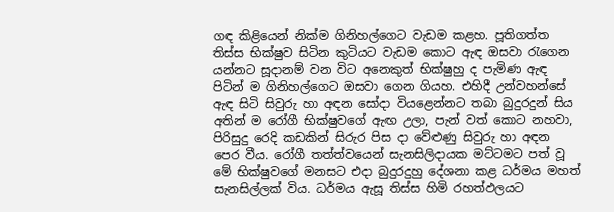ගඳ කිළියෙන් නික්ම ගිනිහල්ගෙට වැඩම කළහ. පූතිගත්ත තිස්ස භික්ෂුව සිටින කුටියට වැඩම කොට ඇඳ ඔසවා රැගෙන යන්නට සූදානම් වන විට අනෙකුත් භික්ෂුහු ද පැමිණ ඇඳ පිටින් ම ගිනිහල්ගෙට ඔසවා ගෙන ගියහ. එහිදී උන්වහන්සේ ඇඳ සිටි සිවුරු හා අඳන සෝදා වියළෙන්නට තබා බුදුරදුන් සිය අතින් ම රෝගී භික්ෂුවගේ ඇඟ උලා, පැන් වත් කොට නහවා, පිරිසුදු රෙදි කඩකින් සිරුර පිස දා වේළුණු සිවුරු හා අඳන පෙර වීය. රෝගී තත්ත්වයෙන් සැනසිලිදායක මට්ටමට පත් වූ මේ භික්ෂුවගේ මනසට එදා බුදුරදුහු දේශනා කළ ධර්මය මහත් සැනසිල්ලක් විය. ධර්මය ඇසූ තිස්ස හිමි රහත්ඵලයට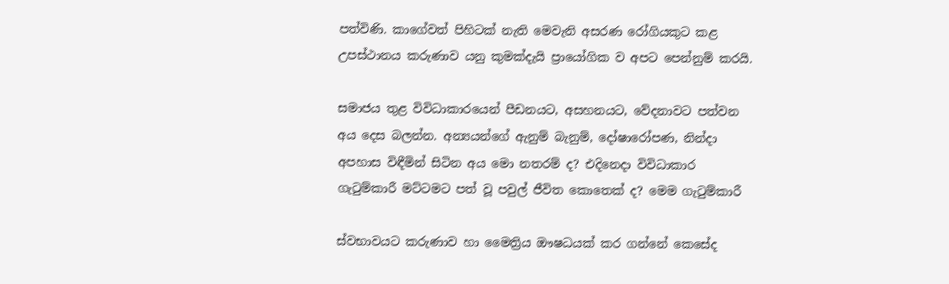පත්විණි. කාගේවත් පිහිටක් නැති මෙවැනි අසරණ රෝගියකුට කළ උපස්ථානය කරුණාව යනු කුමක්දැයි ප්‍රායෝගික ව අපට පෙන්නුම් කරයි.

සමාජය තුළ විවිධාකාරයෙන් පීඩනයට, අසහනයට, වේදනාවට පත්වන අය දෙස බලන්න. අන්‍යයන්ගේ ඇනුම් බැනුම්, දෝෂාරෝපණ, නින්දා අපහාස විඳීමින් සිටින අය මො නතරම් ද? එදිනෙදා විවිධාකාර ගැටුම්කාරී මට්ටමට පත් වූ පවුල් ජීවිත කොතෙක් ද? මෙම ගැටුම්කාරී

ස්වභාවයට කරුණාව හා මෛත්‍රිය ඖෂධයක් කර ගන්නේ කෙසේද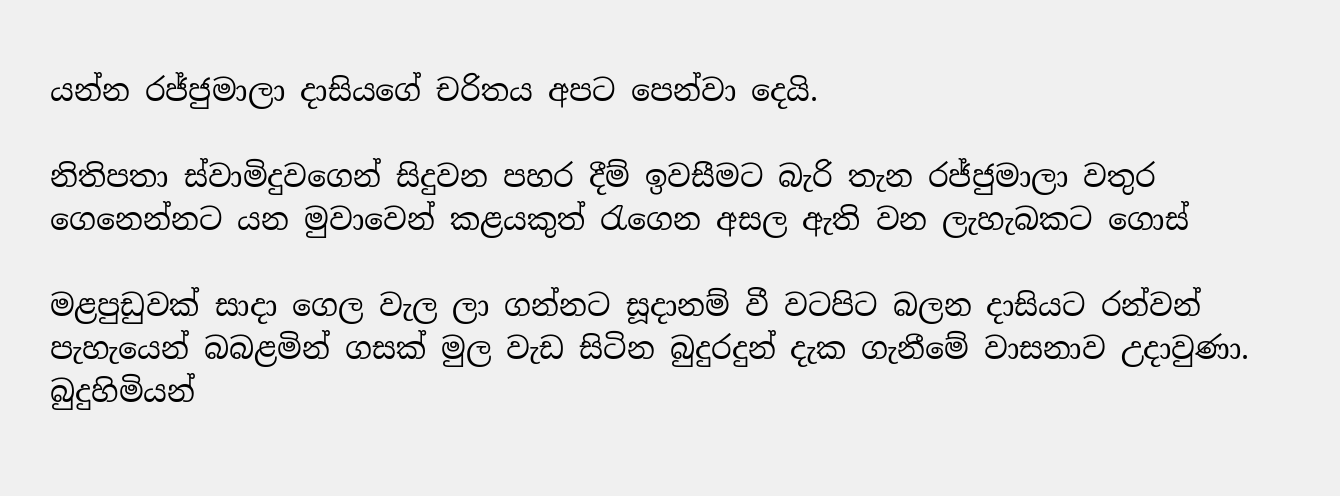යන්න රජ්ජුමාලා දාසියගේ චරිතය අපට පෙන්වා දෙයි.

නිතිපතා ස්වාමිදුවගෙන් සිදුවන පහර දීම් ඉවසීමට බැරි තැන රජ්ජුමාලා වතුර ගෙනෙන්නට යන මුවාවෙන් කළයකුත් රැගෙන අසල ඇති වන ලැහැබකට ගොස්

මළපුඩුවක් සාදා ගෙල වැල ලා ගන්නට සූදානම් වී වටපිට බලන දාසියට රන්වන් පැහැයෙන් බබළමින් ගසක් මුල වැඩ සිටින බුදුරදුන් දැක ගැනීමේ වාසනාව උදාවුණා. බුදුහිමියන්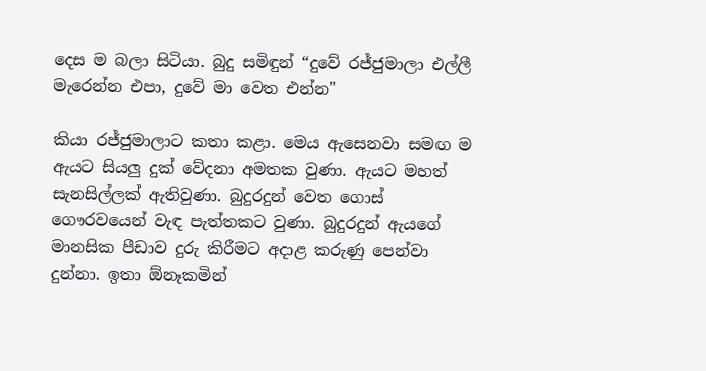දෙස ම බලා සිටියා. බුදු සමිඳුන් “දුවේ රජ්ජුමාලා එල්ලී මැරෙන්න එපා, දුවේ මා වෙත එන්න"

කියා රජ්ජුමාලාට කතා කළා. මෙය ඇසෙනවා සමඟ ම ඇයට සියලු දුක් වේදනා අමතක වුණා. ඇයට මහත් සැනසිල්ලක් ඇතිවුණා. බුදුරදුන් වෙත ගොස් ගෞරවයෙන් වැඳ පැත්තකට වුණා. බුදුරදුන් ඇයගේ මානසික පීඩාව දුරු කිරීමට අදාළ කරුණු පෙන්වා දුන්නා. ඉතා ඕනෑකමින්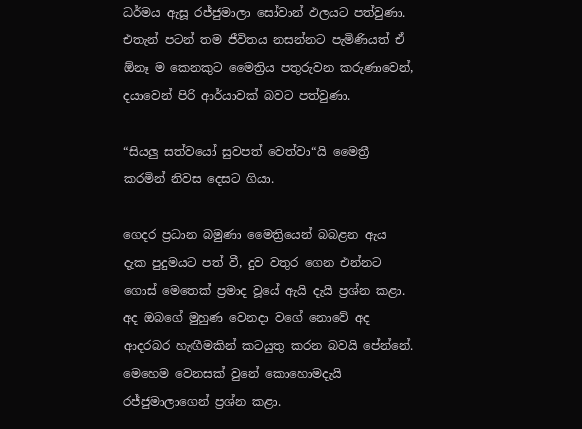ධර්මය ඇසූ රජ්ජුමාලා සෝවාන් ඵලයට පත්වුණා. එතැන් පටන් තම ජීවිතය නසන්නට පැමිණියත් ඒ ඕනෑ ම කෙනකුට මෛත්‍රිය පතුරුවන කරුණාවෙන්, දයාවෙන් පිරි ආර්යාවක් බවට පත්වුණා.

“සියලු සත්වයෝ සුවපත් වෙත්වා“යි මෛත්‍රී කරමින් නිවස දෙසට ගියා.

ගෙදර ප්‍රධාන බමුණා මෛත්‍රියෙන් බබළන ඇය දැක පුදුමයට පත් වී, දුව වතුර ගෙන එන්නට ගොස් මෙතෙක් ප්‍රමාද වූයේ ඇයි දැයි ප්‍රශ්න කළා. අද ඔබගේ මුහුණ වෙනදා වගේ නොවේ අද ආදරබර හැඟීමකින් කටයුතු කරන බවයි පේන්නේ. මෙහෙම වෙනසක් වුනේ කොහොමදැයි රජ්ජුමාලාගෙන් ප්‍රශ්න කළා.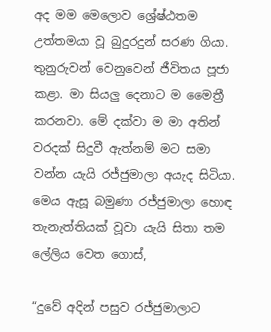අද මම මෙලොව ශ්‍රේෂ්ඨතම උත්තමයා වූ බුදුරදුන් සරණ ගියා. තුනුරුවන් වෙනුවෙන් ජීවිතය පූජා කළා. මා සියලු දෙනාට ම මෛත්‍රී කරනවා. මේ දක්වා ම මා අතින් වරදක් සිදුවී ඇත්නම් මට සමා වන්න යැයි රජ්ජුමාලා අයැද සිටියා. මෙය ඇසූ බමුණා රජ්ජුමාලා හොඳ තැනැත්තියක් වූවා යැයි සිතා තම ලේලිය වෙත ගොස්,

“දුවේ අදින් පසුව රජ්ජුමාලාට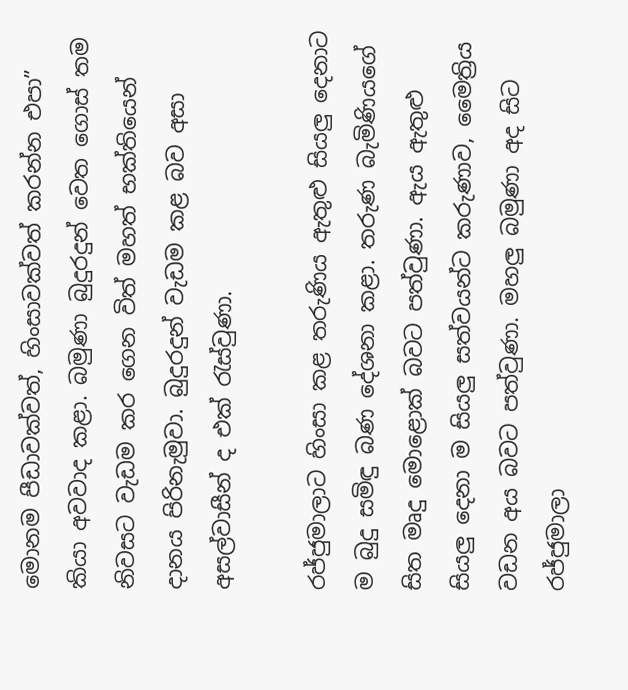මොනම පීඩාවක්වත්, හිංසාවක්වත් කරන්න එපා” කියා අවවාද කළා. බමුණා බුදුරදුන් වෙත ගොස් තම නිවසට වැඩම කර ගෙන විත් මහත් භක්තියෙන් දානය පිරිනැමුවා. බුදුරදුන් වැඩම කළ බව අසා අසල්වාසීන් ද එක් රැස්වුණා.

රජ්ජුමාලාට හිංසා කළ තරුණිය ඇතුළු සියලු දෙනාට ම බුදු සමිඳු බණ දේශනා කළා. තරුණ බැමිණියගේ සිත මෘදු මොළොක් බවට පත්වුණා. ඇය ඇතුළු සියලු දෙනා ම සියලු සත්වයන්ට කරුණාව, මෛත්‍රිය වඩන අය බවට පත්වුණා. මහලු බමුණා අද සිට රජ්ජුමාලා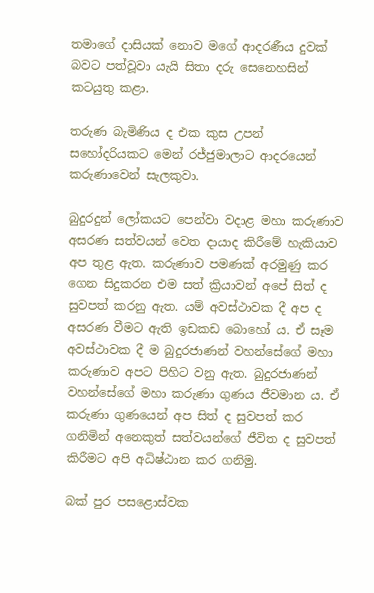තමාගේ දාසියක් නොව මගේ ආදරණීය දුවක් බවට පත්වූවා යැයි සිතා දරු සෙනෙහසින් කටයුතු කළා.

තරුණ බැමිණිය ද එක කුස උපන් සහෝදරියකට මෙන් රජ්ජුමාලාට ආදරයෙන් කරුණාවෙන් සැලකුවා.

බුදුරදුන් ලෝකයට පෙන්වා වදාළ මහා කරුණාව අසරණ සත්වයන් වෙත දායාද කිරීමේ හැකියාව අප තුළ ඇත. කරුණාව පමණක් අරමුණු කර ගෙන සිදුකරන එම සත් ක්‍රියාවන් අපේ සිත් ද සුවපත් කරනු ඇත. යම් අවස්ථාවක දී අප ද අසරණ වීමට ඇති ඉඩකඩ බොහෝ ය. ඒ සෑම අවස්ථාවක දී ම බුදුරජාණන් වහන්සේගේ මහා කරුණාව අපට පිහිට වනු ඇත. බුදුරජාණන් වහන්සේගේ මහා කරුණා ගුණය ජීවමාන ය. ඒ කරුණා ගුණයෙන් අප සිත් ද සුවපත් කර ගනිමින් අනෙකුත් සත්වයන්ගේ ජීවිත ද සුවපත් කිරීමට අපි අධිෂ්ඨාන කර ගනිමු.

බක් පුර පසළොස්වක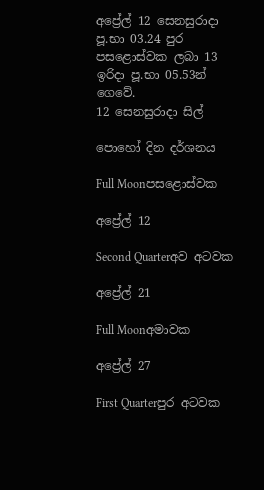අප්‍රේල් 12 සෙනසුරාදා පූ.භා 03.24 පුර පසළොස්වක ලබා 13 ඉරිදා පූ.භා 05.53න් ගෙවේ.
12 සෙනසුරාදා සිල්

පොහෝ දින දර්ශනය

Full Moonපසළොස්වක

අප්‍රේල් 12

Second Quarterඅව අටවක

අප්‍රේල් 21

Full Moonඅමාවක

අප්‍රේල් 27

First Quarterපුර අටවක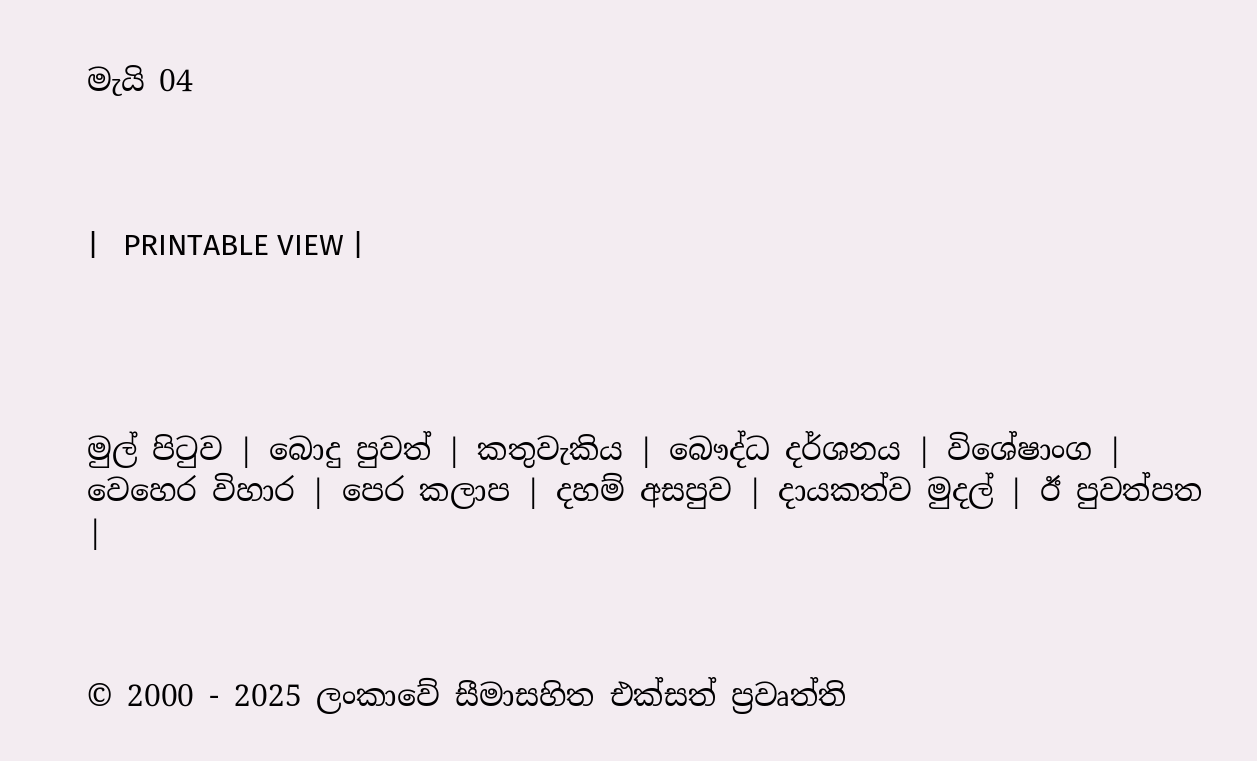මැයි 04



|   PRINTABLE VIEW |




මුල් පිටුව | බොදු පුවත් | කතුවැකිය | බෞද්ධ දර්ශනය | විශේෂාංග | වෙහෙර විහාර | පෙර කලාප | දහම් අසපුව | දායකත්ව මුදල් | ඊ පුවත්පත |



© 2000 - 2025 ලංකාවේ සීමාසහිත එක්සත් ප්‍රවෘත්ති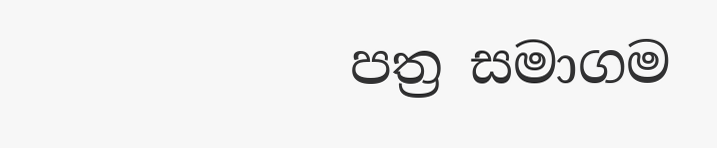පත්‍ර සමාගම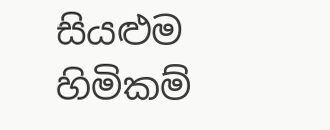සියළුම හිමිකම්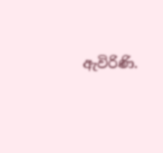ඇවිරිණි.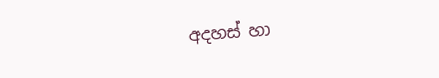අදහස් හා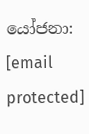යෝජනා: [email protected]